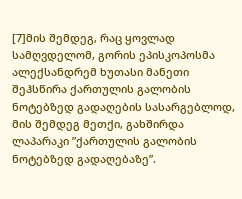[7]მის შემდეგ, რაც ყოვლად სამღვდელომ, გორის ეპისკოპოსმა ალექსანდრემ ხუთასი მანეთი შეჰსწირა ქართულის გალობის ნოტებზედ გადაღების სასარგებლოდ, მის შემდეგ მეთქი, გახშირდა ლაპარაკი ”ქართულის გალობის ნოტებზედ გადაღებაზე”.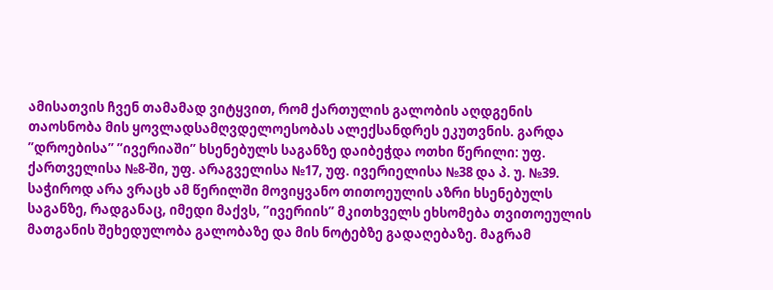ამისათვის ჩვენ თამამად ვიტყვით, რომ ქართულის გალობის აღდგენის თაოსნობა მის ყოვლადსამღვდელოესობას ალექსანდრეს ეკუთვნის. გარდა ”დროებისა” ”ივერიაში” ხსენებულს საგანზე დაიბეჭდა ოთხი წერილი: უფ. ქართველისა №8-ში, უფ. არაგველისა №17, უფ. ივერიელისა №38 და პ. უ. №39. საჭიროდ არა ვრაცხ ამ წერილში მოვიყვანო თითოეულის აზრი ხსენებულს საგანზე, რადგანაც, იმედი მაქვს, ”ივერიის” მკითხველს ეხსომება თვითოეულის მათგანის შეხედულობა გალობაზე და მის ნოტებზე გადაღებაზე. მაგრამ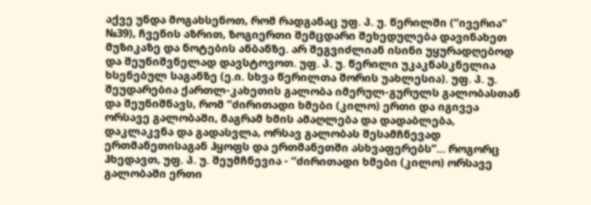აქვე უნდა მოგახსენოთ, რომ რადგანაც უფ. პ. უ. წერილში (”ივერია” №39), ჩვენის აზრით, ზოგიერთი შემცდარი შეხედულება დავინახეთ მუზიკაზე და ნოტების ანბანზე. არ შეგვიძლიან ისინი უყურადღებოდ და შეუნიშვნელად დავსტოვოთ. უფ. პ. უ. წერილი უკაკნასკნელია ხსენებულ საგანზე (ე.ი. სხვა წერილთა შორის უახლესია). უფ. პ. უ. შეუდარებია ქართლ-კახეთის გალობა იმერულ-გურულს გალობასთან და შეუნიშნავს, რომ ”ძირითადი ხმები (კილო) ერთი და იგივეა ორსავე გალობაში, მაგრამ ხმის ამაღლება და დადაბლება, დაკლაკვნა და გადასვლა, ორსავ გალობას შესამჩნევად ერთმანეთისაგან ჰყოფს და ერთმანეთში ასხვაფერებს”... როგორც ჰხედავთ, უფ. პ. უ. შეუმჩნევია - ”ძირითადი ხმები (კილო) ორსავე გალობაში ერთი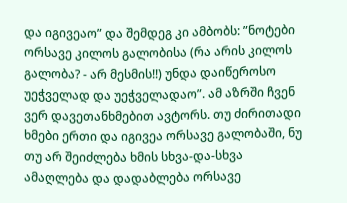და იგივეაო” და შემდეგ კი ამბობს: ”ნოტები ორსავე კილოს გალობისა (რა არის კილოს გალობა? - არ მესმის!!) უნდა დაიწეროსო უეჭველად და უეჭველადაო”. ამ აზრში ჩვენ ვერ დავეთანხმებით ავტორს. თუ ძირითადი ხმები ერთი და იგივეა ორსავე გალობაში, ნუ თუ არ შეიძლება ხმის სხვა-და-სხვა ამაღლება და დადაბლება ორსავე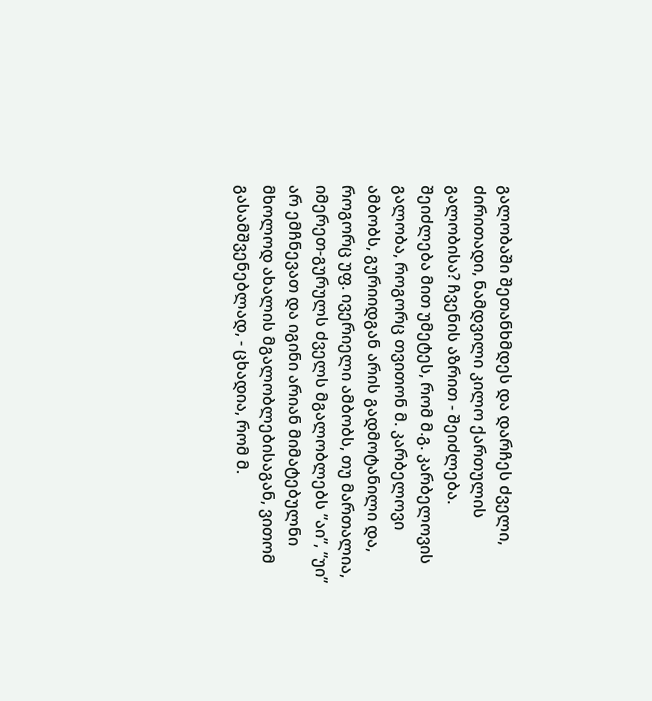გალობაში შეთანხმდეს და დარჩეს ძველი, ძირითადი, ნამდვილი კილო ქართულის გალობისა? ჩვენის აზრით - შეიძლება. შეიძლება მით უმეტეს, რომ მ.გ. კარბელოვის გალობა, როგორც თვითონ მ. კარბელოვი ამბობს, გურიიდგან არის გადმოტანილი და, როგორც უფ. ივერიელი ამბობს, თუ მართალია, იმერეთ-გურულს ძველს მგალობლებს ”აი”, ”უი” არ ემჩნევათ და იგინი არიან მიმატებულნი მხოლოდ ახალის მგალობლებისაგან, ვითომ გასამშვენებლად, - ცხადია, რომ მ.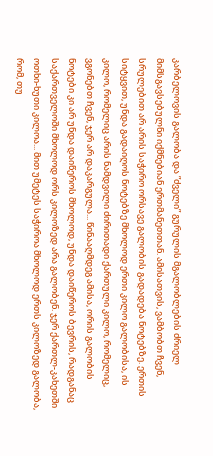კარბელოვის გალობა და ”ძველი” გურულის მგალობლების ძრიელ მიმსგავსებულნი იქმნებიან ერთმანეთთან. ამისათვის, ვამბობთ ჩვენ, სრულებით არ არის საჭირო ორსავე გალობის გადადება ნოტებზე. ერთის სიტყვით, უნდა გადაიღოს ნოტებზე მხოლოდ ერთი კილო გალობისა, ის კილო, რომელიც არის ნამდვილი ძირითადი ქართული კილო, რომელიც, ვგონებთ ჩვენ, ჯერ არ დაკარგულა... წინააღმდეგ ამისა, ორის გალობის ნოტები კი არ უნდა დაიწეროს მხოლოდ, უნდა დაიწეროს ბევრის, რადგანაც საქართველოში მხოლოდ ორს კილოზედ არა გალობენ. ჯერ ქართლ-კახეთში ოთხი-ხუთი კილოა... მით უმეტეს საჭიროა მხოლოდ ერთს კილოზედ გალობა, რომ, თუ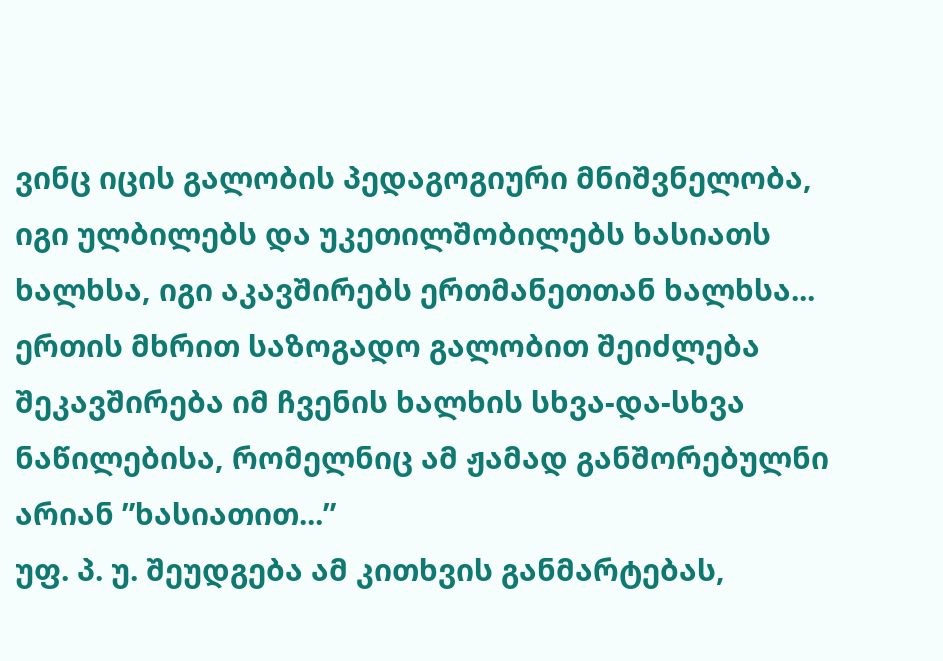ვინც იცის გალობის პედაგოგიური მნიშვნელობა, იგი ულბილებს და უკეთილშობილებს ხასიათს ხალხსა, იგი აკავშირებს ერთმანეთთან ხალხსა... ერთის მხრით საზოგადო გალობით შეიძლება შეკავშირება იმ ჩვენის ხალხის სხვა-და-სხვა ნაწილებისა, რომელნიც ამ ჟამად განშორებულნი არიან ”ხასიათით...”
უფ. პ. უ. შეუდგება ამ კითხვის განმარტებას,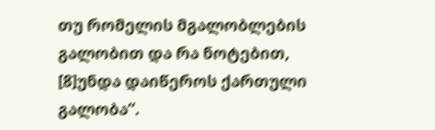თუ რომელის მგალობლების გალობით და რა ნოტებით, [8]უნდა დაიწეროს ქართული გალობა”.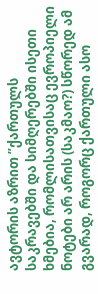ავტორის აზრით ”ქართულს საკრავებში და სიმღერებში ისეთი ხმებია, რომლისათვისაც ევროპიელი ნოტები არ არის (საკმაო?) სწორედ ამ გვარად, როგორც ქართული ასო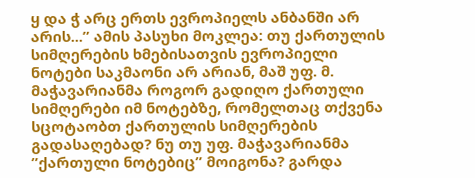ყ და ჭ არც ერთს ევროპიელს ანბანში არ არის...” ამის პასუხი მოკლეა: თუ ქართულის სიმღერების ხმებისათვის ევროპიელი ნოტები საკმაონი არ არიან, მაშ უფ. მ. მაჭავარიანმა როგორ გადიღო ქართული სიმღერები იმ ნოტებზე, რომელთაც თქვენა სცოტაობთ ქართულის სიმღერების გადასაღებად? ნუ თუ უფ. მაჭავარიანმა ”ქართული ნოტებიც” მოიგონა? გარდა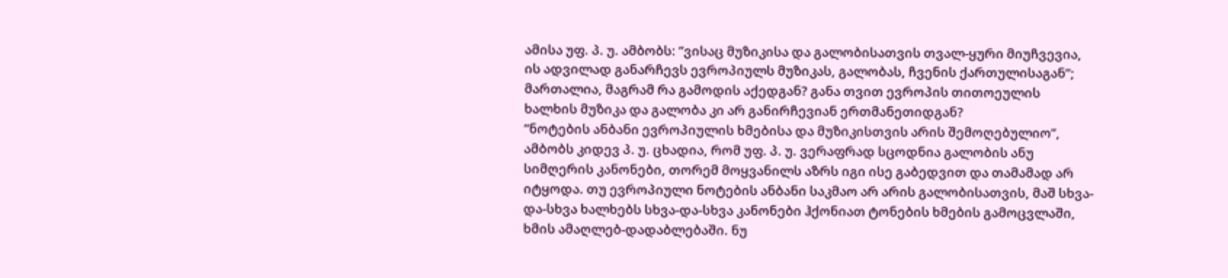ამისა უფ. პ. უ. ამბობს: ”ვისაც მუზიკისა და გალობისათვის თვალ-ყური მიუჩვევია, ის ადვილად განარჩევს ევროპიულს მუზიკას, გალობას, ჩვენის ქართულისაგან”; მართალია, მაგრამ რა გამოდის აქედგან? განა თვით ევროპის თითოეულის ხალხის მუზიკა და გალობა კი არ განირჩევიან ერთმანეთიდგან?
”ნოტების ანბანი ევროპიულის ხმებისა და მუზიკისთვის არის შემოღებულიო”, ამბობს კიდევ პ. უ. ცხადია, რომ უფ. პ. უ. ვერაფრად სცოდნია გალობის ანუ სიმღერის კანონები, თორემ მოყვანილს აზრს იგი ისე გაბედვით და თამამად არ იტყოდა. თუ ევროპიული ნოტების ანბანი საკმაო არ არის გალობისათვის, მაშ სხვა-და-სხვა ხალხებს სხვა-და-სხვა კანონები ჰქონიათ ტონების ხმების გამოცვლაში, ხმის ამაღლებ-დადაბლებაში. ნუ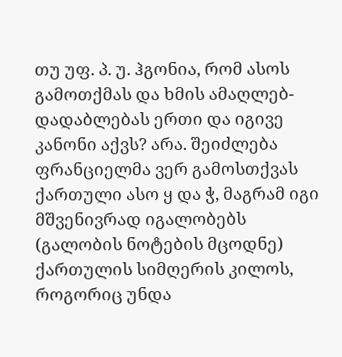თუ უფ. პ. უ. ჰგონია, რომ ასოს გამოთქმას და ხმის ამაღლებ-დადაბლებას ერთი და იგივე კანონი აქვს? არა. შეიძლება ფრანციელმა ვერ გამოსთქვას ქართული ასო ყ და ჭ, მაგრამ იგი მშვენივრად იგალობებს (გალობის ნოტების მცოდნე) ქართულის სიმღერის კილოს, როგორიც უნდა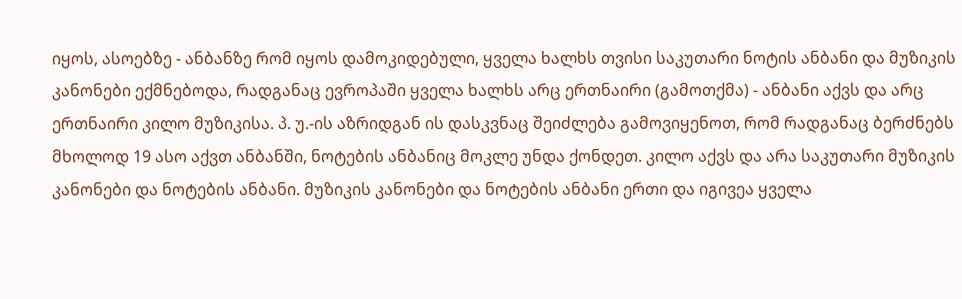იყოს, ასოებზე - ანბანზე რომ იყოს დამოკიდებული, ყველა ხალხს თვისი საკუთარი ნოტის ანბანი და მუზიკის კანონები ექმნებოდა, რადგანაც ევროპაში ყველა ხალხს არც ერთნაირი (გამოთქმა) - ანბანი აქვს და არც ერთნაირი კილო მუზიკისა. პ. უ.-ის აზრიდგან ის დასკვნაც შეიძლება გამოვიყენოთ, რომ რადგანაც ბერძნებს მხოლოდ 19 ასო აქვთ ანბანში, ნოტების ანბანიც მოკლე უნდა ქონდეთ. კილო აქვს და არა საკუთარი მუზიკის კანონები და ნოტების ანბანი. მუზიკის კანონები და ნოტების ანბანი ერთი და იგივეა ყველა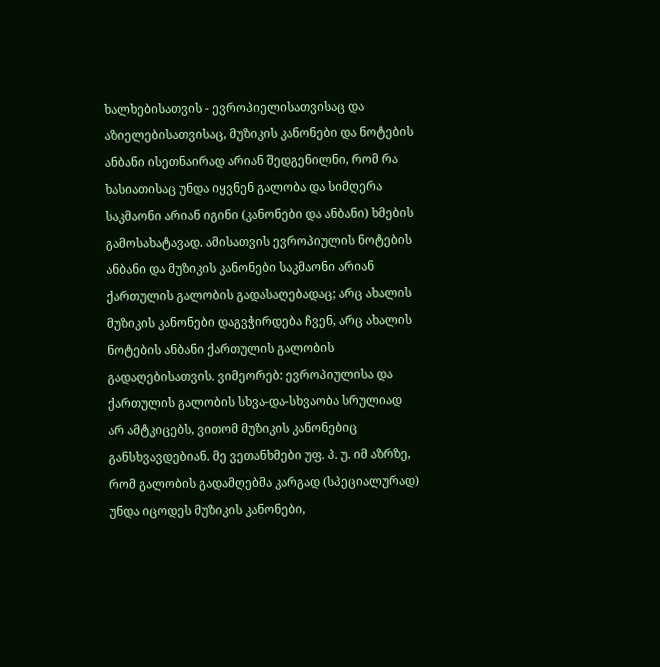ხალხებისათვის - ევროპიელისათვისაც და აზიელებისათვისაც, მუზიკის კანონები და ნოტების ანბანი ისეთნაირად არიან შედგენილნი, რომ რა ხასიათისაც უნდა იყვნენ გალობა და სიმღერა საკმაონი არიან იგინი (კანონები და ანბანი) ხმების გამოსახატავად. ამისათვის ევროპიულის ნოტების ანბანი და მუზიკის კანონები საკმაონი არიან ქართულის გალობის გადასაღებადაც; არც ახალის მუზიკის კანონები დაგვჭირდება ჩვენ, არც ახალის ნოტების ანბანი ქართულის გალობის გადაღებისათვის. ვიმეორებ: ევროპიულისა და ქართულის გალობის სხვა-და-სხვაობა სრულიად არ ამტკიცებს, ვითომ მუზიკის კანონებიც განსხვავდებიან. მე ვეთანხმები უფ. პ. უ. იმ აზრზე, რომ გალობის გადამღებმა კარგად (სპეციალურად) უნდა იცოდეს მუზიკის კანონები,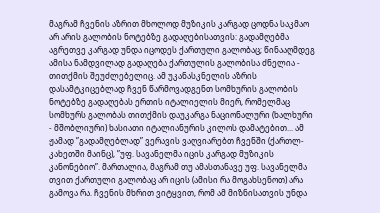მაგრამ ჩვენის აზრით მხოლოდ მუზიკის კარგად ცოდნა საკმაო არ არის გალობის ნოტებზე გადაღებისათვის: გადამღებმა აგრეთვე კარგად უნდა იცოდეს ქართული გალობაც; წინააღმდეგ ამისა ნამდვილად გადაღება ქართულის გალობისა ძნელია - თითქმის შეუძლებელიც. ამ უკანასკნელის აზრის დასამტკიცებლად ჩვენ წარმოვადგენთ სომხურის გალობის ნოტებზე გადაღებას ერთის იტალიელის მიერ, რომელმაც სომხურს გალობას თითქმის დაუკარგა ნაციონალური (ხალხური - მშობლიური) ხასიათი იტალიანურის კილოს დამატებით... ამ ჟამად ”გადამღებლად” ვერავის ვაღვიარებთ ჩვენში (ქართლ-კახეთში მაინც), ”უფ. სავანელმა იცის კარგად მუზიკის კანონებიო”. მართალია, მაგრამ თუ ამასთანავე უფ. სავანელმა თვით ქართული გალობაც არ იცის (ამისი რა მოგახსენოთ) არა გამოვა რა. ჩვენის მხრით ვიტყვით, რომ ამ მიზნისათვის უნდა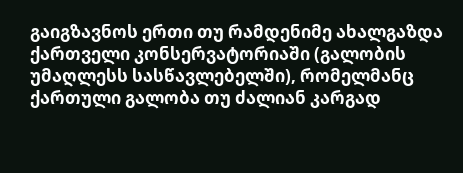გაიგზავნოს ერთი თუ რამდენიმე ახალგაზდა ქართველი კონსერვატორიაში (გალობის უმაღლესს სასწავლებელში), რომელმანც ქართული გალობა თუ ძალიან კარგად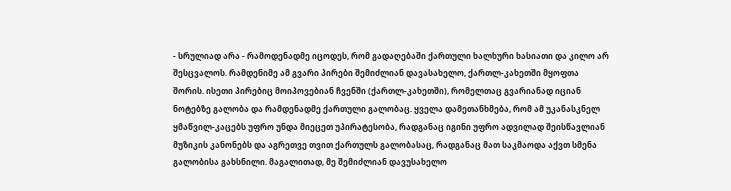- სრულიად არა - რამოდენადმე იცოდეს, რომ გადაღებაში ქართული ხალხური ხასიათი და კილო არ შესცვალოს. რამდენიმე ამ გვარი პირები შემიძლიან დავასახელო, ქართლ-კახეთში მყოფთა შორის. ისეთი პირებიც მოიპოვებიან ჩვენში (ქართლ-კახეთში), რომელთაც გვარიანად იციან ნოტებზე გალობა და რამდენადმე ქართული გალობაც. ყველა დამეთანხმება, რომ ამ უკანასკნელ ყმაწვილ-კაცებს უფრო უნდა მიეცეთ უპირატესობა, რადგანაც იგინი უფრო ადვილად შეისწავლიან მუზიკის კანონებს და აგრეთვე თვით ქართულს გალობასაც, რადგანაც მათ საკმაოდა აქვთ სმენა გალობისა გახსნილი. მაგალითად, მე შემიძლიან დავუსახელო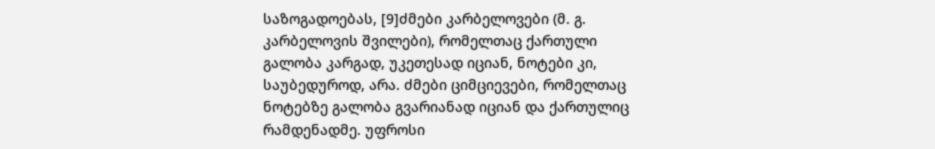საზოგადოებას, [9]ძმები კარბელოვები (მ. გ. კარბელოვის შვილები), რომელთაც ქართული გალობა კარგად, უკეთესად იციან, ნოტები კი, საუბედუროდ, არა. ძმები ციმციევები, რომელთაც ნოტებზე გალობა გვარიანად იციან და ქართულიც რამდენადმე. უფროსი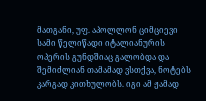მათგანი, უფ. აპოლლონ ციმციევი სამი წელიწადი იტალიანურის ოპერის გუნდშიაც გალობდა და შემიძლიან თამამად ვსთქვა, ნოტებს კარგად კითხულობს. იგი ამ ჟამად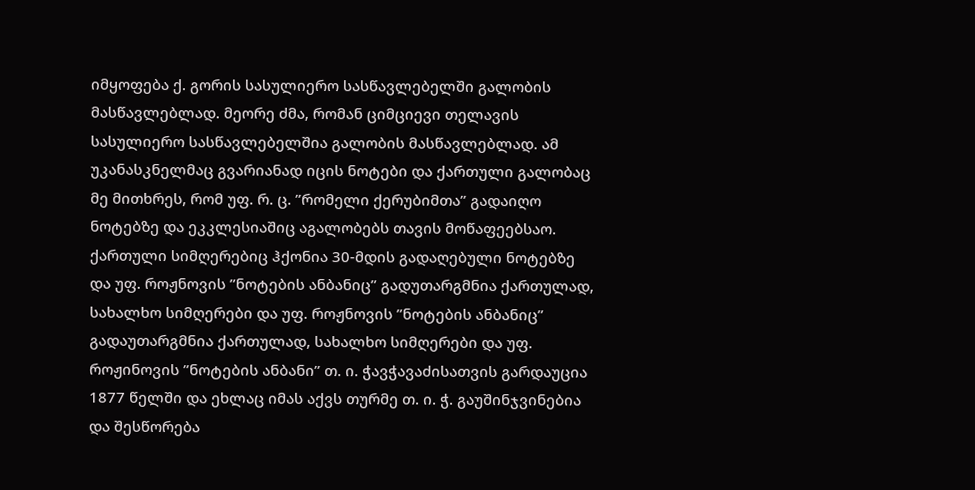იმყოფება ქ. გორის სასულიერო სასწავლებელში გალობის მასწავლებლად. მეორე ძმა, რომან ციმციევი თელავის სასულიერო სასწავლებელშია გალობის მასწავლებლად. ამ უკანასკნელმაც გვარიანად იცის ნოტები და ქართული გალობაც მე მითხრეს, რომ უფ. რ. ც. ”რომელი ქერუბიმთა” გადაიღო ნოტებზე და ეკკლესიაშიც აგალობებს თავის მოწაფეებსაო. ქართული სიმღერებიც ჰქონია 30-მდის გადაღებული ნოტებზე და უფ. როჟნოვის ”ნოტების ანბანიც” გადუთარგმნია ქართულად, სახალხო სიმღერები და უფ. როჟნოვის ”ნოტების ანბანიც” გადაუთარგმნია ქართულად, სახალხო სიმღერები და უფ. როჟინოვის ”ნოტების ანბანი” თ. ი. ჭავჭავაძისათვის გარდაუცია 1877 წელში და ეხლაც იმას აქვს თურმე თ. ი. ჭ. გაუშინჯვინებია და შესწორება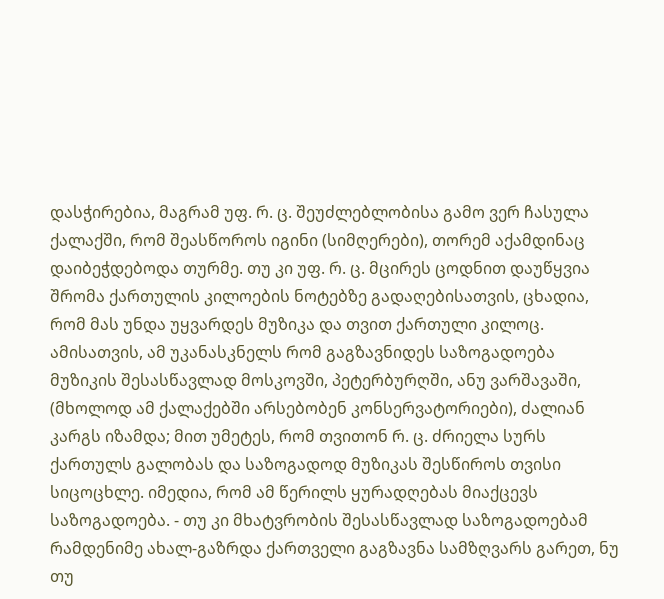დასჭირებია, მაგრამ უფ. რ. ც. შეუძლებლობისა გამო ვერ ჩასულა ქალაქში, რომ შეასწოროს იგინი (სიმღერები), თორემ აქამდინაც დაიბეჭდებოდა თურმე. თუ კი უფ. რ. ც. მცირეს ცოდნით დაუწყვია შრომა ქართულის კილოების ნოტებზე გადაღებისათვის, ცხადია, რომ მას უნდა უყვარდეს მუზიკა და თვით ქართული კილოც. ამისათვის, ამ უკანასკნელს რომ გაგზავნიდეს საზოგადოება მუზიკის შესასწავლად მოსკოვში, პეტერბურღში, ანუ ვარშავაში, (მხოლოდ ამ ქალაქებში არსებობენ კონსერვატორიები), ძალიან კარგს იზამდა; მით უმეტეს, რომ თვითონ რ. ც. ძრიელა სურს ქართულს გალობას და საზოგადოდ მუზიკას შესწიროს თვისი სიცოცხლე. იმედია, რომ ამ წერილს ყურადღებას მიაქცევს საზოგადოება. - თუ კი მხატვრობის შესასწავლად საზოგადოებამ რამდენიმე ახალ-გაზრდა ქართველი გაგზავნა სამზღვარს გარეთ, ნუ თუ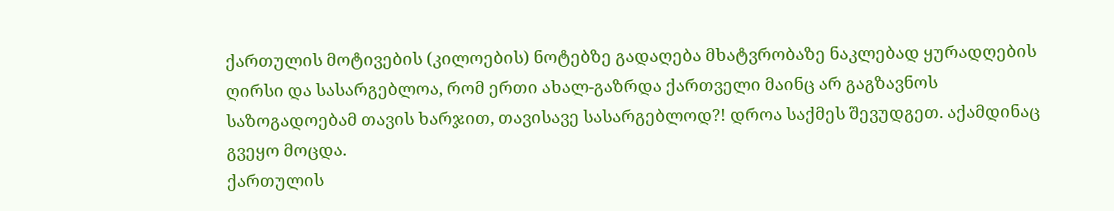ქართულის მოტივების (კილოების) ნოტებზე გადაღება მხატვრობაზე ნაკლებად ყურადღების ღირსი და სასარგებლოა, რომ ერთი ახალ-გაზრდა ქართველი მაინც არ გაგზავნოს საზოგადოებამ თავის ხარჯით, თავისავე სასარგებლოდ?! დროა საქმეს შევუდგეთ. აქამდინაც გვეყო მოცდა.
ქართულის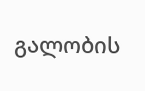გალობის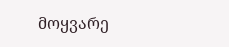მოყვარე